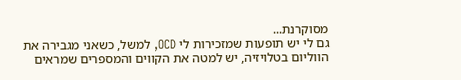מסוקרנת...
גם לי יש תופעות שמזכירות לי OCD, למשל, כשאני מגבירה את הווליום בטלויזיה, יש למטה את הקווים והמספרים שמראים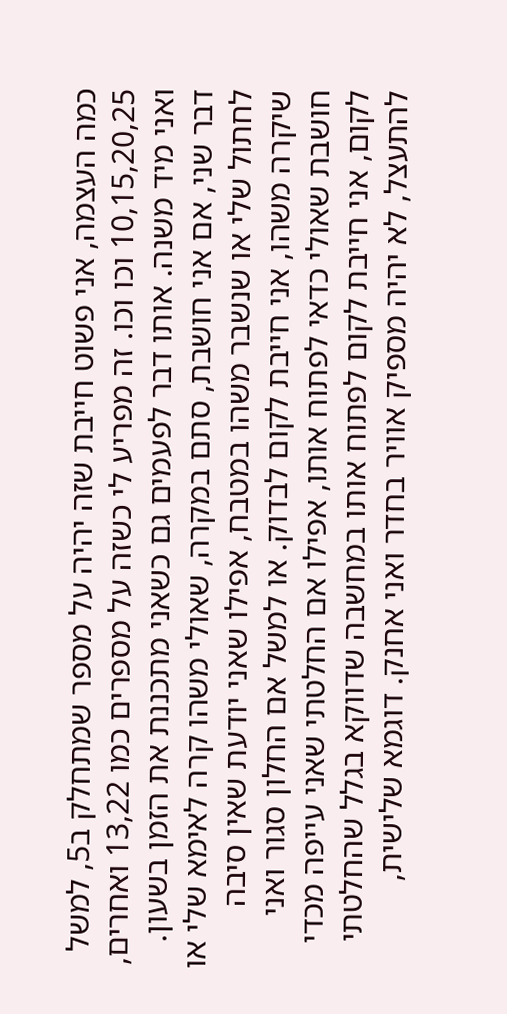כמה העצמה, אני פשוט חייבת שזה יהיה על מספר שמתחלק ב5, למשל 10,15,20,25 וכו וכו. זה מפריע לי כשזה על מספרים כמו 13,22 ואחרים, ואני מיד משנה. אותו דבר לפעמים גם כשאני מתכננת את הזמן בשעון. דבר שני, אם אני חושבת, סתם במקרה, שאולי משהו קרה לאימא שלי או לחתול שלי או שנשבר משהו במטבח, אפילו שאני יודעת שאין סיבה שיקרה משהו, אני חייבת לקום לבדוק. או למשל אם החלון סגור ואני חושבת שאולי כדאי לפתוח אותו, אפילו אם החלטתי שאני עייפה מכדי לקום, אני חייבת לקום לפתוח אותו במחשבה שדווקא בגלל שהחלטתי להתעצל, לא יהיה מספיק אוויר בחדר ואני אחנק. דוגמא שלישית,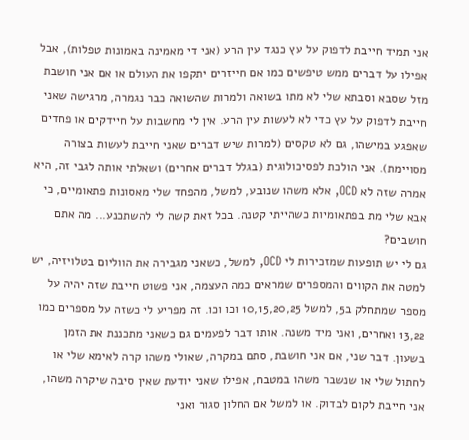אני תמיד חייבת לדפוק על עץ כנגד עין הרע (אני די מאמינה באמונות טפלות), אבל אפילו על דברים ממש טיפשים כמו אם חייזרים יתקפו את העולם או אם אני חושבת מזל שסבא וסבתא שלי לא מתו בשואה ולמרות שהשואה כבר נגמרה, מרגישה שאני חייבת לדפוק על עץ כדי לא לעשות עין הרע. אין לי מחשבות על חיידקים או פחדים שאפגע במישהו, גם לא טקסים (למרות שיש דברים שאני חייבת לעשות בצורה מסויימת). אני הולכת לפסיכולוגית (בגלל דברים אחרים) ושאלתי אותה לגבי זה, היא אמרה שזה לא OCD, אלא משהו שנובע, למשל, מהפחד שלי מאסונות פתאומיים, כי אבא שלי מת בפתאומיות כשהייתי קטנה. בכל זאת קשה לי להשתכנע... מה אתם חושבים?
גם לי יש תופעות שמזכירות לי OCD, למשל, כשאני מגבירה את הווליום בטלויזיה, יש למטה את הקווים והמספרים שמראים כמה העצמה, אני פשוט חייבת שזה יהיה על מספר שמתחלק ב5, למשל 10,15,20,25 וכו וכו. זה מפריע לי כשזה על מספרים כמו 13,22 ואחרים, ואני מיד משנה. אותו דבר לפעמים גם כשאני מתכננת את הזמן בשעון. דבר שני, אם אני חושבת, סתם במקרה, שאולי משהו קרה לאימא שלי או לחתול שלי או שנשבר משהו במטבח, אפילו שאני יודעת שאין סיבה שיקרה משהו, אני חייבת לקום לבדוק. או למשל אם החלון סגור ואני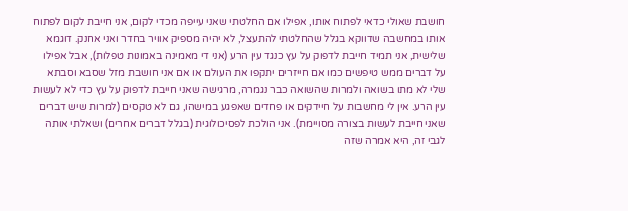חושבת שאולי כדאי לפתוח אותו, אפילו אם החלטתי שאני עייפה מכדי לקום, אני חייבת לקום לפתוח אותו במחשבה שדווקא בגלל שהחלטתי להתעצל, לא יהיה מספיק אוויר בחדר ואני אחנק. דוגמא שלישית, אני תמיד חייבת לדפוק על עץ כנגד עין הרע (אני די מאמינה באמונות טפלות), אבל אפילו על דברים ממש טיפשים כמו אם חייזרים יתקפו את העולם או אם אני חושבת מזל שסבא וסבתא שלי לא מתו בשואה ולמרות שהשואה כבר נגמרה, מרגישה שאני חייבת לדפוק על עץ כדי לא לעשות עין הרע. אין לי מחשבות על חיידקים או פחדים שאפגע במישהו, גם לא טקסים (למרות שיש דברים שאני חייבת לעשות בצורה מסויימת). אני הולכת לפסיכולוגית (בגלל דברים אחרים) ושאלתי אותה לגבי זה, היא אמרה שזה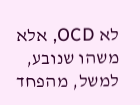לא OCD, אלא משהו שנובע, למשל, מהפחד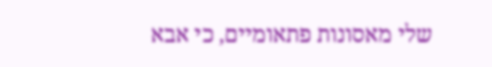שלי מאסונות פתאומיים, כי אבא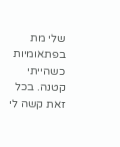שלי מת בפתאומיות כשהייתי קטנה. בכל זאת קשה לי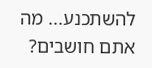להשתכנע... מה אתם חושבים?